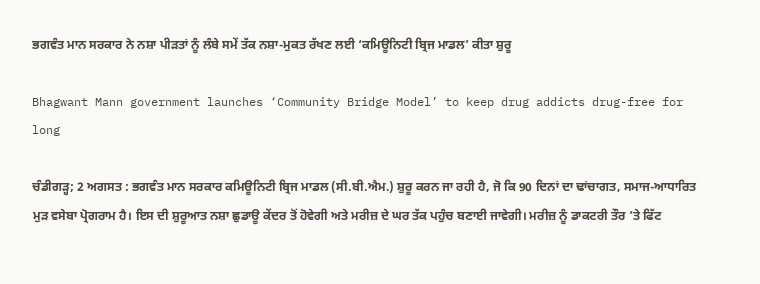ਭਗਵੰਤ ਮਾਨ ਸਰਕਾਰ ਨੇ ਨਸ਼ਾ ਪੀੜਤਾਂ ਨੂੰ ਲੰਬੇ ਸਮੇਂ ਤੱਕ ਨਸ਼ਾ-ਮੁਕਤ ਰੱਖਣ ਲਈ ‘ਕਮਿਊਨਿਟੀ ਬ੍ਰਿਜ ਮਾਡਲ’ ਕੀਤਾ ਸ਼ੁਰੂ

Bhagwant Mann government launches ‘Community Bridge Model’ to keep drug addicts drug-free for long

ਚੰਡੀਗੜ੍ਹ; 2 ਅਗਸਤ : ਭਗਵੰਤ ਮਾਨ ਸਰਕਾਰ ਕਮਿਊਨਿਟੀ ਬ੍ਰਿਜ ਮਾਡਲ (ਸੀ.ਬੀ.ਐਮ.) ਸ਼ੁਰੂ ਕਰਨ ਜਾ ਰਹੀ ਹੈ, ਜੋ ਕਿ 90 ਦਿਨਾਂ ਦਾ ਢਾਂਚਾਗਤ, ਸਮਾਜ-ਆਧਾਰਿਤ ਮੁੜ ਵਸੇਬਾ ਪ੍ਰੋਗਰਾਮ ਹੈ। ਇਸ ਦੀ ਸ਼ੁਰੂਆਤ ਨਸ਼ਾ ਛੁਡਾਊ ਕੇਂਦਰ ਤੋਂ ਹੋਵੇਗੀ ਅਤੇ ਮਰੀਜ਼ ਦੇ ਘਰ ਤੱਕ ਪਹੁੰਚ ਬਣਾਈ ਜਾਵੇਗੀ। ਮਰੀਜ਼ ਨੂੰ ਡਾਕਟਰੀ ਤੌਰ ’ਤੇ ਫਿੱਟ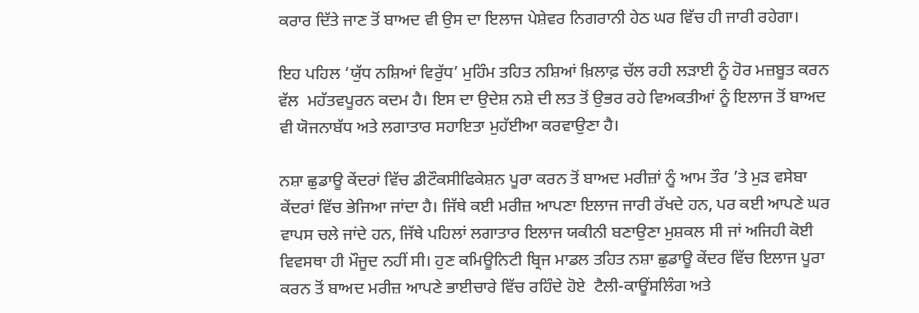ਕਰਾਰ ਦਿੱਤੇ ਜਾਣ ਤੋਂ ਬਾਅਦ ਵੀ ਉਸ ਦਾ ਇਲਾਜ ਪੇਸ਼ੇਵਰ ਨਿਗਰਾਨੀ ਹੇਠ ਘਰ ਵਿੱਚ ਹੀ ਜਾਰੀ ਰਹੇਗਾ।

ਇਹ ਪਹਿਲ ‘ਯੁੱਧ ਨਸ਼ਿਆਂ ਵਿਰੁੱਧ’ ਮੁਹਿੰਮ ਤਹਿਤ ਨਸ਼ਿਆਂ ਖ਼ਿਲਾਫ਼ ਚੱਲ ਰਹੀ ਲੜਾਈ ਨੂੰ ਹੋਰ ਮਜ਼ਬੂਤ ਕਰਨ ਵੱਲ  ਮਹੱਤਵਪੂਰਨ ਕਦਮ ਹੈ। ਇਸ ਦਾ ਉਦੇਸ਼ ਨਸ਼ੇ ਦੀ ਲਤ ਤੋਂ ਉਭਰ ਰਹੇ ਵਿਅਕਤੀਆਂ ਨੂੰ ਇਲਾਜ ਤੋਂ ਬਾਅਦ ਵੀ ਯੋਜਨਾਬੱਧ ਅਤੇ ਲਗਾਤਾਰ ਸਹਾਇਤਾ ਮੁਹੱਈਆ ਕਰਵਾਉਣਾ ਹੈ।

ਨਸ਼ਾ ਛੁਡਾਊ ਕੇਂਦਰਾਂ ਵਿੱਚ ਡੀਟੌਕਸੀਫਿਕੇਸ਼ਨ ਪੂਰਾ ਕਰਨ ਤੋਂ ਬਾਅਦ ਮਰੀਜ਼ਾਂ ਨੂੰ ਆਮ ਤੌਰ ’ਤੇ ਮੁੜ ਵਸੇਬਾ ਕੇਂਦਰਾਂ ਵਿੱਚ ਭੇਜਿਆ ਜਾਂਦਾ ਹੈ। ਜਿੱਥੇ ਕਈ ਮਰੀਜ਼ ਆਪਣਾ ਇਲਾਜ ਜਾਰੀ ਰੱਖਦੇ ਹਨ, ਪਰ ਕਈ ਆਪਣੇ ਘਰ ਵਾਪਸ ਚਲੇ ਜਾਂਦੇ ਹਨ, ਜਿੱਥੇ ਪਹਿਲਾਂ ਲਗਾਤਾਰ ਇਲਾਜ ਯਕੀਨੀ ਬਣਾਉਣਾ ਮੁਸ਼ਕਲ ਸੀ ਜਾਂ ਅਜਿਹੀ ਕੋਈ ਵਿਵਸਥਾ ਹੀ ਮੌਜੂਦ ਨਹੀਂ ਸੀ। ਹੁਣ ਕਮਿਊਨਿਟੀ ਬ੍ਰਿਜ ਮਾਡਲ ਤਹਿਤ ਨਸ਼ਾ ਛੁਡਾਊ ਕੇਂਦਰ ਵਿੱਚ ਇਲਾਜ ਪੂਰਾ ਕਰਨ ਤੋਂ ਬਾਅਦ ਮਰੀਜ਼ ਆਪਣੇ ਭਾਈਚਾਰੇ ਵਿੱਚ ਰਹਿੰਦੇ ਹੋਏ  ਟੈਲੀ-ਕਾਊਂਸਲਿੰਗ ਅਤੇ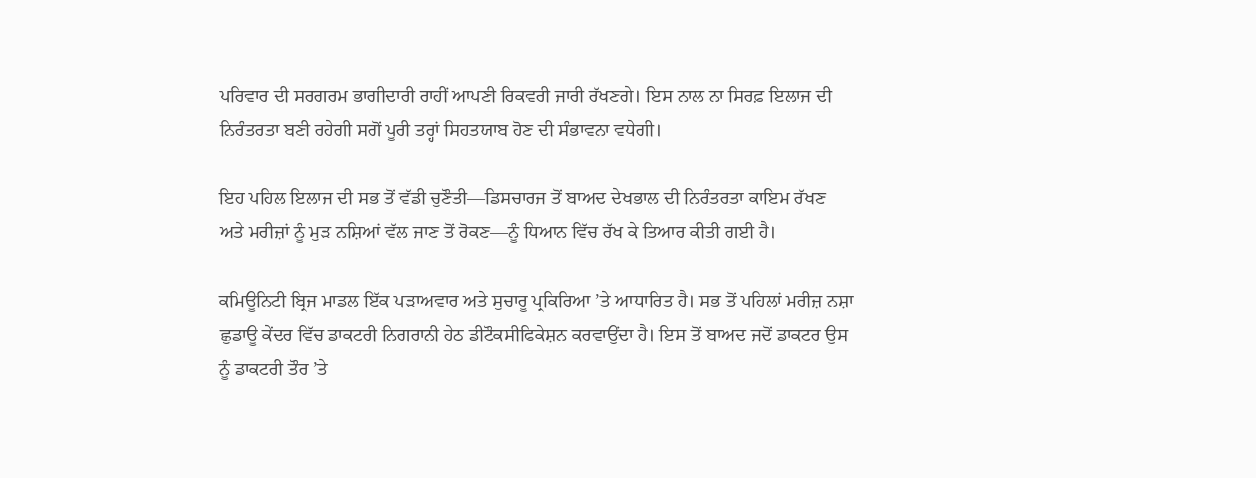ਪਰਿਵਾਰ ਦੀ ਸਰਗਰਮ ਭਾਗੀਦਾਰੀ ਰਾਹੀਂ ਆਪਣੀ ਰਿਕਵਰੀ ਜਾਰੀ ਰੱਖਣਗੇ। ਇਸ ਨਾਲ ਨਾ ਸਿਰਫ਼ ਇਲਾਜ ਦੀ ਨਿਰੰਤਰਤਾ ਬਣੀ ਰਹੇਗੀ ਸਗੋਂ ਪੂਰੀ ਤਰ੍ਹਾਂ ਸਿਹਤਯਾਬ ਹੋਣ ਦੀ ਸੰਭਾਵਨਾ ਵਧੇਗੀ।

ਇਹ ਪਹਿਲ ਇਲਾਜ ਦੀ ਸਭ ਤੋਂ ਵੱਡੀ ਚੁਣੌਤੀ—ਡਿਸਚਾਰਜ ਤੋਂ ਬਾਅਦ ਦੇਖਭਾਲ ਦੀ ਨਿਰੰਤਰਤਾ ਕਾਇਮ ਰੱਖਣ ਅਤੇ ਮਰੀਜ਼ਾਂ ਨੂੰ ਮੁੜ ਨਸ਼ਿਆਂ ਵੱਲ ਜਾਣ ਤੋਂ ਰੋਕਣ—ਨੂੰ ਧਿਆਨ ਵਿੱਚ ਰੱਖ ਕੇ ਤਿਆਰ ਕੀਤੀ ਗਈ ਹੈ।

ਕਮਿਊਨਿਟੀ ਬ੍ਰਿਜ ਮਾਡਲ ਇੱਕ ਪੜਾਅਵਾਰ ਅਤੇ ਸੁਚਾਰੂ ਪ੍ਰਕਿਰਿਆ ’ਤੇ ਆਧਾਰਿਤ ਹੈ। ਸਭ ਤੋਂ ਪਹਿਲਾਂ ਮਰੀਜ਼ ਨਸ਼ਾ ਛੁਡਾਊ ਕੇਂਦਰ ਵਿੱਚ ਡਾਕਟਰੀ ਨਿਗਰਾਨੀ ਹੇਠ ਡੀਟੌਕਸੀਫਿਕੇਸ਼ਨ ਕਰਵਾਉਂਦਾ ਹੈ। ਇਸ ਤੋਂ ਬਾਅਦ ਜਦੋਂ ਡਾਕਟਰ ਉਸ ਨੂੰ ਡਾਕਟਰੀ ਤੌਰ ’ਤੇ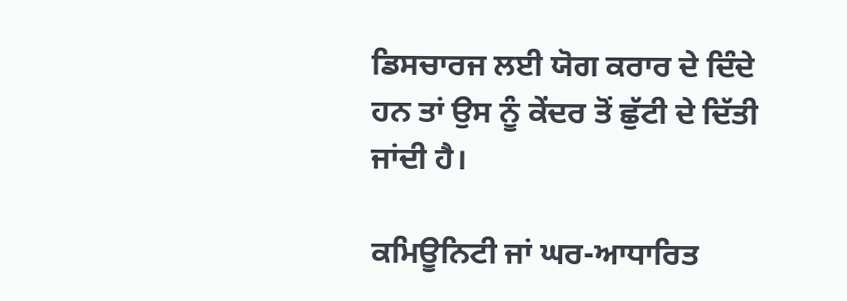ਡਿਸਚਾਰਜ ਲਈ ਯੋਗ ਕਰਾਰ ਦੇ ਦਿੰਦੇ ਹਨ ਤਾਂ ਉਸ ਨੂੰ ਕੇਂਦਰ ਤੋਂ ਛੁੱਟੀ ਦੇ ਦਿੱਤੀ ਜਾਂਦੀ ਹੈ।

ਕਮਿਊਨਿਟੀ ਜਾਂ ਘਰ-ਆਧਾਰਿਤ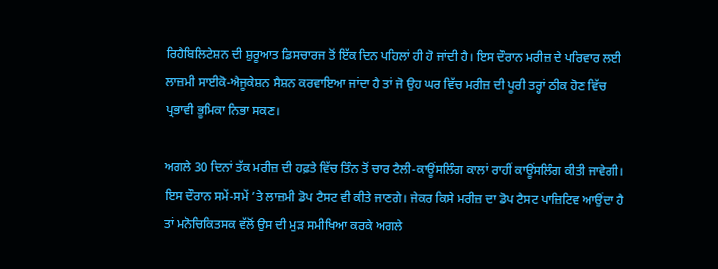ਰਿਹੈਬਿਲਿਟੇਸ਼ਨ ਦੀ ਸ਼ੁਰੂਆਤ ਡਿਸਚਾਰਜ ਤੋਂ ਇੱਕ ਦਿਨ ਪਹਿਲਾਂ ਹੀ ਹੋ ਜਾਂਦੀ ਹੈ। ਇਸ ਦੌਰਾਨ ਮਰੀਜ਼ ਦੇ ਪਰਿਵਾਰ ਲਈ ਲਾਜ਼ਮੀ ਸਾਈਕੋ-ਐਜੂਕੇਸ਼ਨ ਸੈਸ਼ਨ ਕਰਵਾਇਆ ਜਾਂਦਾ ਹੈ ਤਾਂ ਜੋ ਉਹ ਘਰ ਵਿੱਚ ਮਰੀਜ਼ ਦੀ ਪੂਰੀ ਤਰ੍ਹਾਂ ਠੀਕ ਹੋਣ ਵਿੱਚ ਪ੍ਰਭਾਵੀ ਭੂਮਿਕਾ ਨਿਭਾ ਸਕਣ।

ਅਗਲੇ 30 ਦਿਨਾਂ ਤੱਕ ਮਰੀਜ਼ ਦੀ ਹਫ਼ਤੇ ਵਿੱਚ ਤਿੰਨ ਤੋਂ ਚਾਰ ਟੈਲੀ-ਕਾਊਂਸਲਿੰਗ ਕਾਲਾਂ ਰਾਹੀਂ ਕਾਊਂਸਲਿੰਗ ਕੀਤੀ ਜਾਵੇਗੀ। ਇਸ ਦੌਰਾਨ ਸਮੇਂ-ਸਮੇਂ ’ਤੇ ਲਾਜ਼ਮੀ ਡੋਪ ਟੈਸਟ ਵੀ ਕੀਤੇ ਜਾਣਗੇ। ਜੇਕਰ ਕਿਸੇ ਮਰੀਜ਼ ਦਾ ਡੋਪ ਟੈਸਟ ਪਾਜ਼ਿਟਿਵ ਆਉਂਦਾ ਹੈ ਤਾਂ ਮਨੋਚਿਕਿਤਸਕ ਵੱਲੋਂ ਉਸ ਦੀ ਮੁੜ ਸਮੀਖਿਆ ਕਰਕੇ ਅਗਲੇ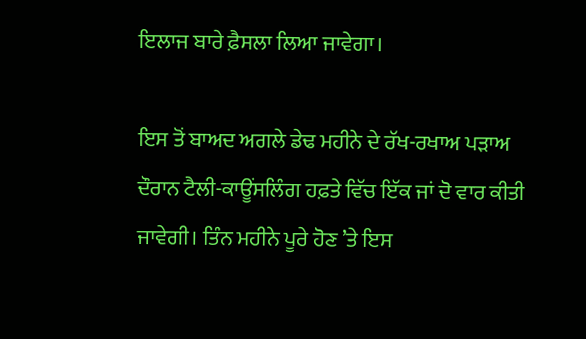ਇਲਾਜ ਬਾਰੇ ਫ਼ੈਸਲਾ ਲਿਆ ਜਾਵੇਗਾ।

ਇਸ ਤੋਂ ਬਾਅਦ ਅਗਲੇ ਡੇਢ ਮਹੀਨੇ ਦੇ ਰੱਖ-ਰਖਾਅ ਪੜਾਅ ਦੌਰਾਨ ਟੈਲੀ-ਕਾਊਂਸਲਿੰਗ ਹਫ਼ਤੇ ਵਿੱਚ ਇੱਕ ਜਾਂ ਦੋ ਵਾਰ ਕੀਤੀ ਜਾਵੇਗੀ। ਤਿੰਨ ਮਹੀਨੇ ਪੂਰੇ ਹੋਣ ’ਤੇ ਇਸ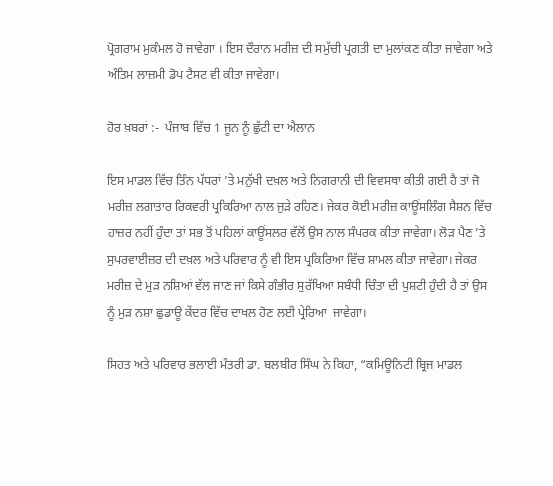ਪ੍ਰੋਗਰਾਮ ਮੁਕੰਮਲ ਹੋ ਜਾਵੇਗਾ । ਇਸ ਦੌਰਾਨ ਮਰੀਜ਼ ਦੀ ਸਮੁੱਚੀ ਪ੍ਰਗਤੀ ਦਾ ਮੁਲਾਂਕਣ ਕੀਤਾ ਜਾਵੇਗਾ ਅਤੇ ਅੰਤਿਮ ਲਾਜ਼ਮੀ ਡੋਪ ਟੈਸਟ ਵੀ ਕੀਤਾ ਜਾਵੇਗਾ।

ਹੋਰ ਖ਼ਬਰਾਂ :-  ਪੰਜਾਬ ਵਿੱਚ 1 ਜੂਨ ਨੂੰ ਛੁੱਟੀ ਦਾ ਐਲਾਨ

ਇਸ ਮਾਡਲ ਵਿੱਚ ਤਿੰਨ ਪੱਧਰਾਂ ’ਤੇ ਮਨੁੱਖੀ ਦਖ਼ਲ ਅਤੇ ਨਿਗਰਾਨੀ ਦੀ ਵਿਵਸਥਾ ਕੀਤੀ ਗਈ ਹੈ ਤਾਂ ਜੋ ਮਰੀਜ਼ ਲਗਾਤਾਰ ਰਿਕਵਰੀ ਪ੍ਰਕਿਰਿਆ ਨਾਲ ਜੁੜੇ ਰਹਿਣ। ਜੇਕਰ ਕੋਈ ਮਰੀਜ਼ ਕਾਊਂਸਲਿੰਗ ਸੈਸ਼ਨ ਵਿੱਚ ਹਾਜ਼ਰ ਨਹੀਂ ਹੁੰਦਾ ਤਾਂ ਸਭ ਤੋਂ ਪਹਿਲਾਂ ਕਾਊਂਸਲਰ ਵੱਲੋਂ ਉਸ ਨਾਲ ਸੰਪਰਕ ਕੀਤਾ ਜਾਵੇਗਾ। ਲੋੜ ਪੈਣ ’ਤੇ ਸੁਪਰਵਾਈਜ਼ਰ ਦੀ ਦਖ਼ਲ ਅਤੇ ਪਰਿਵਾਰ ਨੂੰ ਵੀ ਇਸ ਪ੍ਰਕਿਰਿਆ ਵਿੱਚ ਸ਼ਾਮਲ ਕੀਤਾ ਜਾਵੇਗਾ। ਜੇਕਰ ਮਰੀਜ਼ ਦੇ ਮੁੜ ਨਸ਼ਿਆਂ ਵੱਲ ਜਾਣ ਜਾਂ ਕਿਸੇ ਗੰਭੀਰ ਸੁਰੱਖਿਆ ਸਬੰਧੀ ਚਿੰਤਾ ਦੀ ਪੁਸ਼ਟੀ ਹੁੰਦੀ ਹੈ ਤਾਂ ਉਸ ਨੂੰ ਮੁੜ ਨਸ਼ਾ ਛੁਡਾਊ ਕੇਂਦਰ ਵਿੱਚ ਦਾਖਲ ਹੋਣ ਲਈ ਪ੍ਰੇਰਿਆ  ਜਾਵੇਗਾ।

ਸਿਹਤ ਅਤੇ ਪਰਿਵਾਰ ਭਲਾਈ ਮੰਤਰੀ ਡਾ. ਬਲਬੀਰ ਸਿੰਘ ਨੇ ਕਿਹਾ, “ਕਮਿਊਨਿਟੀ ਬ੍ਰਿਜ ਮਾਡਲ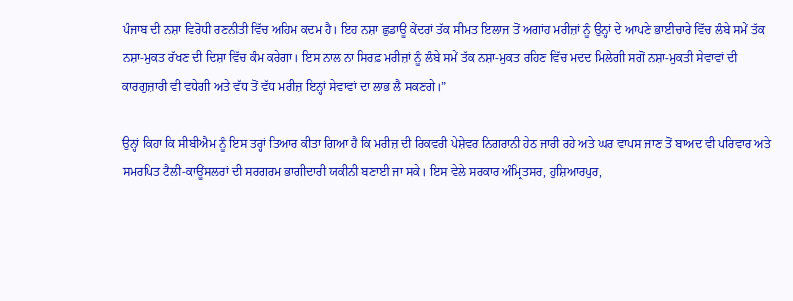ਪੰਜਾਬ ਦੀ ਨਸ਼ਾ ਵਿਰੋਧੀ ਰਣਨੀਤੀ ਵਿੱਚ ਅਹਿਮ ਕਦਮ ਹੈ। ਇਹ ਨਸ਼ਾ ਛੁਡਾਊ ਕੇਂਦਰਾਂ ਤੱਕ ਸੀਮਤ ਇਲਾਜ ਤੋਂ ਅਗਾਂਹ ਮਰੀਜ਼ਾਂ ਨੂੰ ਉਨ੍ਹਾਂ ਦੇ ਆਪਣੇ ਭਾਈਚਾਰੇ ਵਿੱਚ ਲੰਬੇ ਸਮੇਂ ਤੱਕ ਨਸ਼ਾ-ਮੁਕਤ ਰੱਖਣ ਦੀ ਦਿਸ਼ਾ ਵਿੱਚ ਕੰਮ ਕਰੇਗਾ। ਇਸ ਨਾਲ ਨਾ ਸਿਰਫ਼ ਮਰੀਜ਼ਾਂ ਨੂੰ ਲੰਬੇ ਸਮੇਂ ਤੱਕ ਨਸ਼ਾ-ਮੁਕਤ ਰਹਿਣ ਵਿੱਚ ਮਦਦ ਮਿਲੇਗੀ ਸਗੋਂ ਨਸ਼ਾ-ਮੁਕਤੀ ਸੇਵਾਵਾਂ ਦੀ ਕਾਰਗੁਜ਼ਾਰੀ ਵੀ ਵਧੇਗੀ ਅਤੇ ਵੱਧ ਤੋਂ ਵੱਧ ਮਰੀਜ਼ ਇਨ੍ਹਾਂ ਸੇਵਾਵਾਂ ਦਾ ਲਾਭ ਲੈ ਸਕਣਗੇ।”

ਉਨ੍ਹਾਂ ਕਿਹਾ ਕਿ ਸੀਬੀਐਮ ਨੂੰ ਇਸ ਤਰ੍ਹਾਂ ਤਿਆਰ ਕੀਤਾ ਗਿਆ ਹੈ ਕਿ ਮਰੀਜ਼ ਦੀ ਰਿਕਵਰੀ ਪੇਸ਼ੇਵਰ ਨਿਗਰਾਨੀ ਹੇਠ ਜਾਰੀ ਰਹੇ ਅਤੇ ਘਰ ਵਾਪਸ ਜਾਣ ਤੋਂ ਬਾਅਦ ਵੀ ਪਰਿਵਾਰ ਅਤੇ ਸਮਰਪਿਤ ਟੈਲੀ-ਕਾਊਂਸਲਰਾਂ ਦੀ ਸਰਗਰਮ ਭਾਗੀਦਾਰੀ ਯਕੀਨੀ ਬਣਾਈ ਜਾ ਸਕੇ। ਇਸ ਵੇਲੇ ਸਰਕਾਰ ਅੰਮ੍ਰਿਤਸਰ, ਹੁਸ਼ਿਆਰਪੁਰ,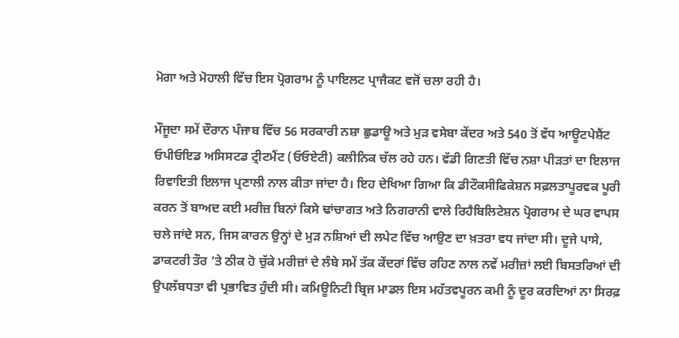ਮੋਗਾ ਅਤੇ ਮੋਹਾਲੀ ਵਿੱਚ ਇਸ ਪ੍ਰੋਗਰਾਮ ਨੂੰ ਪਾਇਲਟ ਪ੍ਰਾਜੈਕਟ ਵਜੋਂ ਚਲਾ ਰਹੀ ਹੈ।

ਮੌਜੂਦਾ ਸਮੇਂ ਦੌਰਾਨ ਪੰਜਾਬ ਵਿੱਚ 56 ਸਰਕਾਰੀ ਨਸ਼ਾ ਛੁਡਾਊ ਅਤੇ ਮੁੜ ਵਸੇਬਾ ਕੇਂਦਰ ਅਤੇ 540 ਤੋਂ ਵੱਧ ਆਊਟਪੇਸ਼ੈਂਟ ਓਪੀਓਇਡ ਅਸਿਸਟਡ ਟ੍ਰੀਟਮੈਂਟ (ਓਓਏਟੀ) ਕਲੀਨਿਕ ਚੱਲ ਰਹੇ ਹਨ। ਵੱਡੀ ਗਿਣਤੀ ਵਿੱਚ ਨਸ਼ਾ ਪੀੜਤਾਂ ਦਾ ਇਲਾਜ ਰਿਵਾਇਤੀ ਇਲਾਜ ਪ੍ਰਣਾਲੀ ਨਾਲ ਕੀਤਾ ਜਾਂਦਾ ਹੈ। ਇਹ ਦੇਖਿਆ ਗਿਆ ਕਿ ਡੀਟੌਕਸੀਫਿਕੇਸ਼ਨ ਸਫ਼ਲਤਾਪੂਰਵਕ ਪੂਰੀ ਕਰਨ ਤੋਂ ਬਾਅਦ ਕਈ ਮਰੀਜ਼ ਬਿਨਾਂ ਕਿਸੇ ਢਾਂਚਾਗਤ ਅਤੇ ਨਿਗਰਾਨੀ ਵਾਲੇ ਰਿਹੈਬਿਲਿਟੇਸ਼ਨ ਪ੍ਰੋਗਰਾਮ ਦੇ ਘਰ ਵਾਪਸ ਚਲੇ ਜਾਂਦੇ ਸਨ, ਜਿਸ ਕਾਰਨ ਉਨ੍ਹਾਂ ਦੇ ਮੁੜ ਨਸ਼ਿਆਂ ਦੀ ਲਪੇਟ ਵਿੱਚ ਆਉਣ ਦਾ ਖ਼ਤਰਾ ਵਧ ਜਾਂਦਾ ਸੀ। ਦੂਜੇ ਪਾਸੇ, ਡਾਕਟਰੀ ਤੌਰ ’ਤੇ ਠੀਕ ਹੋ ਚੁੱਕੇ ਮਰੀਜ਼ਾਂ ਦੇ ਲੰਬੇ ਸਮੇਂ ਤੱਕ ਕੇਂਦਰਾਂ ਵਿੱਚ ਰਹਿਣ ਨਾਲ ਨਵੇਂ ਮਰੀਜ਼ਾਂ ਲਈ ਬਿਸਤਰਿਆਂ ਦੀ ਉਪਲੱਬਧਤਾ ਵੀ ਪ੍ਰਭਾਵਿਤ ਹੁੰਦੀ ਸੀ। ਕਮਿਊਨਿਟੀ ਬ੍ਰਿਜ ਮਾਡਲ ਇਸ ਮਹੱਤਵਪੂਰਨ ਕਮੀ ਨੂੰ ਦੂਰ ਕਰਦਿਆਂ ਨਾ ਸਿਰਫ਼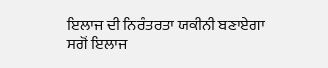ਇਲਾਜ ਦੀ ਨਿਰੰਤਰਤਾ ਯਕੀਨੀ ਬਣਾਏਗਾ ਸਗੋਂ ਇਲਾਜ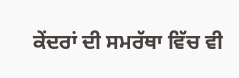ਕੇਂਦਰਾਂ ਦੀ ਸਮਰੱਥਾ ਵਿੱਚ ਵੀ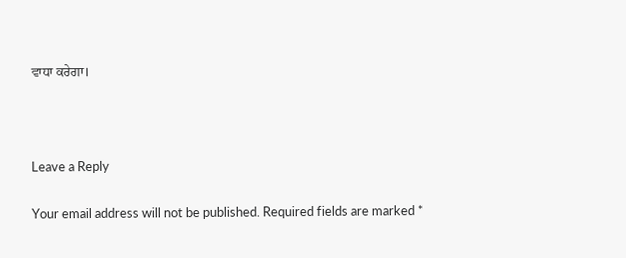ਵਾਧਾ ਕਰੇਗਾ।



Leave a Reply

Your email address will not be published. Required fields are marked *